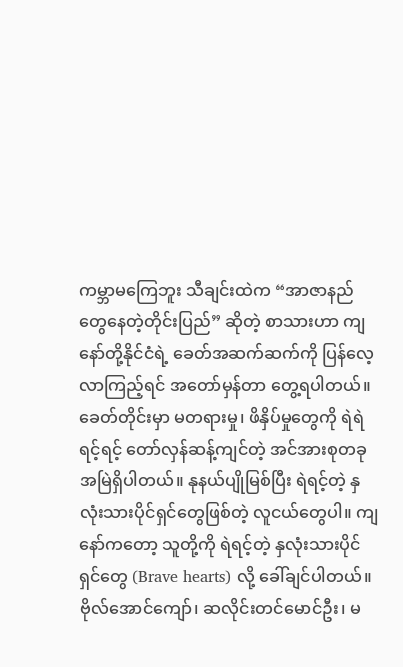ကမ္ဘာမကြေဘူး သီချင်းထဲက “အာဇာနည်တွေနေတဲ့တိုင်းပြည်” ဆိုတဲ့ စာသားဟာ ကျနော်တို့နိုင်ငံရဲ့ ခေတ်အဆက်ဆက်ကို ပြန်လေ့လာကြည့်ရင် အတော်မှန်တာ တွေ့ရပါတယ်။
ခေတ်တိုင်းမှာ မတရားမှု၊ ဖိနှိပ်မှုတွေကို ရဲရဲရင့်ရင့် တော်လှန်ဆန့်ကျင်တဲ့ အင်အားစုတခု အမြဲရှိပါတယ်။ နုနယ်ပျိုမြစ်ပြီး ရဲရင့်တဲ့ နှလုံးသားပိုင်ရှင်တွေဖြစ်တဲ့ လူငယ်တွေပါ။ ကျနော်ကတော့ သူတို့ကို ရဲရင့်တဲ့ နှလုံးသားပိုင်ရှင်တွေ (Brave hearts) လို့ ခေါ်ချင်ပါတယ်။
ဗိုလ်အောင်ကျော်၊ ဆလိုင်းတင်မောင်ဦး၊ မ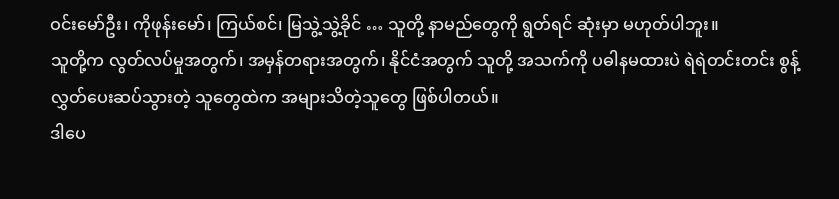ဝင်းမော်ဦး၊ ကိုဖုန်းမော်၊ ကြယ်စင်၊ မြသွဲ့သွဲ့ခိုင် … သူတို့ နာမည်တွေကို ရွတ်ရင် ဆုံးမှာ မဟုတ်ပါဘူး။
သူတို့က လွတ်လပ်မှုအတွက်၊ အမှန်တရားအတွက်၊ နိုင်ငံအတွက် သူတို့ အသက်ကို ပဓါနမထားပဲ ရဲရဲတင်းတင်း စွန့်လွှတ်ပေးဆပ်သွားတဲ့ သူတွေထဲက အများသိတဲ့သူတွေ ဖြစ်ပါတယ်။
ဒါပေ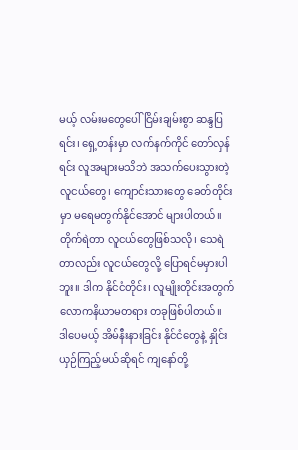မယ့် လမ်းမတွေပေါ် ငြိမ်းချမ်းစွာ ဆန္ဒပြရင်း၊ ရှေ့တန်းမှာ လက်နက်ကိုင် တော်လှန်ရင်း လူအများမသိဘဲ အသက်ပေးသွားတဲ့ လူငယ်တွေ၊ ကျောင်းသားတွေ ခေတ်တိုင်းမှာ မရေမတွက်နိုင်အောင် များပါတယ်။
တိုက်ရဲတာ လူငယ်တွေဖြစ်သလို၊ သေရဲတာလည်း လူငယ်တွေလို့ ပြောရင်မမှားပါဘူး။ ဒါက နိုင်ငံတိုင်း၊ လူမျိုးတိုင်းအတွက် လောကနိယာမတရား တခုဖြစ်ပါတယ်။
ဒါပေမယ့် အိမ်နီးနားခြင်း နိုင်ငံတွေနဲ့ နှိုင်းယှဉ်ကြည့်မယ်ဆိုရင် ကျနော်တို့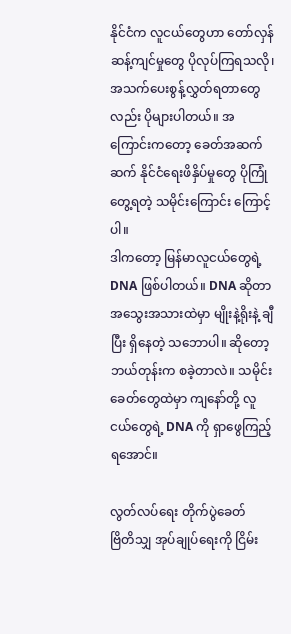နိုင်ငံက လူငယ်တွေဟာ တော်လှန်ဆန့်ကျင်မှုတွေ ပိုလုပ်ကြရသလို၊ အသက်ပေးစွန့်လွှတ်ရတာတွေလည်း ပိုများပါတယ်။ အကြောင်းကတော့ ခေတ်အဆက်ဆက် နိုင်ငံရေးဖိနှိပ်မှုတွေ ပိုကြုံတွေ့ရတဲ့ သမိုင်းကြောင်း ကြောင့်ပါ။
ဒါကတော့ မြန်မာလူငယ်တွေရဲ့ DNA ဖြစ်ပါတယ်။ DNA ဆိုတာ အသွေးအသားထဲမှာ မျိုးနဲ့ရိုးနဲ့ ချီပြီး ရှိနေတဲ့ သဘောပါ။ ဆိုတော့ ဘယ်တုန်းက စခဲ့တာလဲ။ သမိုင်းခေတ်တွေထဲမှာ ကျနော်တို့ လူငယ်တွေရဲ့ DNA ကို ရှာဖွေကြည့်ရအောင်။

လွတ်လပ်ရေး တိုက်ပွဲခေတ်
ဗြိတိသျှ အုပ်ချုပ်ရေးကို ငြိမ်း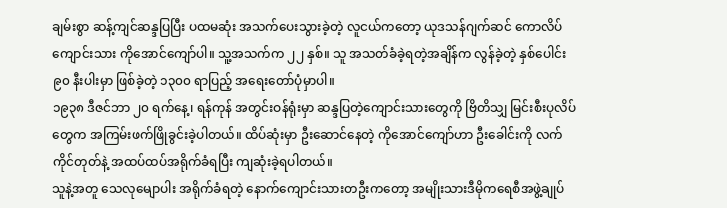ချမ်းစွာ ဆန့်ကျင်ဆန္ဒပြပြီး ပထမဆုံး အသက်ပေးသွားခဲ့တဲ့ လူငယ်ကတော့ ယုဒသန်ဂျက်ဆင် ကောလိပ်ကျောင်းသား ကိုအောင်ကျော်ပါ။ သူ့အသက်က ၂၂ နှစ်။ သူ အသတ်ခံခဲ့ရတဲ့အချိန်က လွန်ခဲ့တဲ့ နှစ်ပေါင်း ၉၀ နီးပါးမှာ ဖြစ်ခဲ့တဲ့ ၁၃၀၀ ရာပြည့် အရေးတော်ပုံမှာပါ။
၁၉၃၈ ဒီဇင်ဘာ ၂၀ ရက်နေ့၊ ရန်ကုန် အတွင်းဝန်ရုံးမှာ ဆန္ဒပြတဲ့ကျောင်းသားတွေကို ဗြိတိသျှ မြင်းစီးပုလိပ်တွေက အကြမ်းဖက်ဖြိုခွင်းခဲ့ပါတယ်။ ထိပ်ဆုံးမှာ ဦးဆောင်နေတဲ့ ကိုအောင်ကျော်ဟာ ဦးခေါင်းကို လက်ကိုင်တုတ်နဲ့ အထပ်ထပ်အရိုက်ခံရပြီး ကျဆုံးခဲ့ရပါတယ်။
သူနဲ့အတူ သေလုမျောပါး အရိုက်ခံရတဲ့ နောက်ကျောင်းသားတဦးကတော့ အမျိုးသားဒီမိုကရေစီအဖွဲ့ချုပ်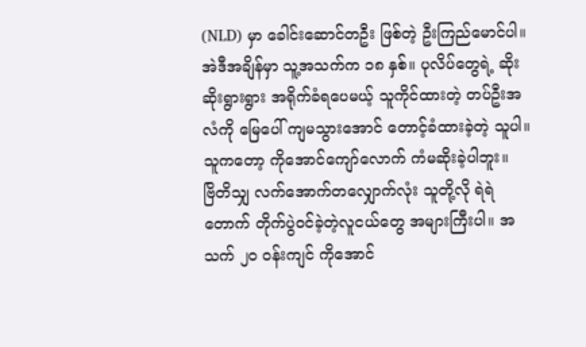(NLD) မှာ ခေါင်းဆောင်တဦး ဖြစ်တဲ့ ဦးကြည်မောင်ပါ။ အဲဒီအချိန်မှာ သူ့အသက်က ၁၈ နှစ်။ ပုလိပ်တွေရဲ့ ဆိုးဆိုးရွားရွား အရိုက်ခံရပေမယ့် သူကိုင်ထားတဲ့ တပ်ဦးအလံကို မြေပေါ် ကျမသွားအောင် တောင့်ခံထားခဲ့တဲ့ သူပါ။ သူကတော့ ကိုအောင်ကျော်လောက် ကံမဆိုးခဲ့ပါဘူး။
ဗြိတိသျှ လက်အောက်တလျှောက်လုံး သူတို့လို ရဲရဲတောက် တိုက်ပွဲဝင်ခဲ့တဲ့လူငယ်တွေ အများကြီးပါ။ အသက် ၂၀ ဝန်းကျင် ကိုအောင်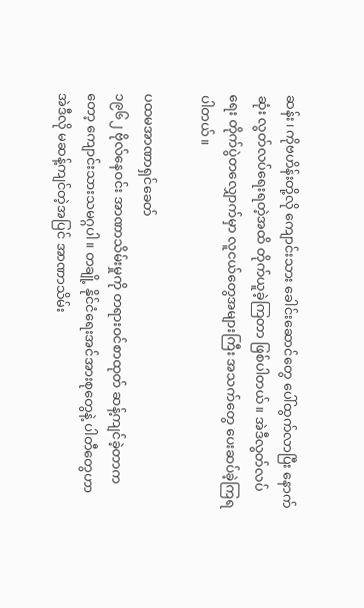ဆန်း၊ ကိုဗဟိန်းတို့လို ကျောင်းသား ခေါင်းဆောင်တွေ ပေါ်ထွက်လာပြီး နောက်ဆုံး လွတ်လပ်ရေးရတဲ့အထိ တိုက်ယူခဲ့ကြတာ ဖြစ်ပါတယ်။ အဲဒီလွတ်လပ်ရေး တိုက်ပွဲတလျှောက်မှာ လူငယ်တွေအများကြီး အသက်တွေ ပေးဆပ်ခဲ့ကြရပါတယ်။

ပထမအာဏာရှင်ခေတ်
၁၉၆၂ ဗိုလ်နေဝင်း အာဏာသိမ်းမှုကို တရားဝင်စာထုတ် ဆန့်ကျင်ခဲ့တာကတော့ ကျောင်းသားသမဂ္ဂပါ။ တချို့ နိုင်ငံရေးအင်အားစုတွေနဲ့ ပါတီတွေဟာ အဲဒီလို မဆန့်ကျင်တဲ့အပြင် အာဏာသိမ်း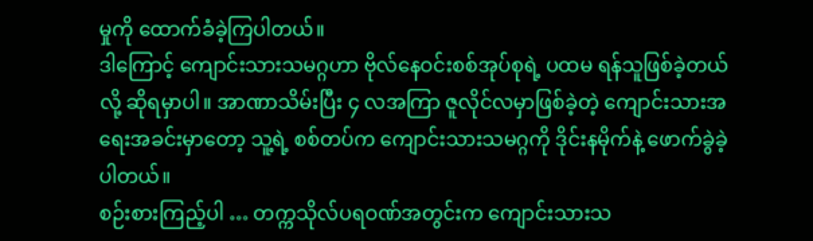မှုကို ထောက်ခံခဲ့ကြပါတယ်။
ဒါကြောင့် ကျောင်းသားသမဂ္ဂဟာ ဗိုလ်နေဝင်းစစ်အုပ်စုရဲ့ ပထမ ရန်သူဖြစ်ခဲ့တယ်လို့ ဆိုရမှာပါ။ အာဏာသိမ်းပြီး ၄ လအကြာ ဇူလိုင်လမှာဖြစ်ခဲ့တဲ့ ကျောင်းသားအရေးအခင်းမှာတော့ သူ့ရဲ့ စစ်တပ်က ကျောင်းသားသမဂ္ဂကို ဒိုင်းနမိုက်နဲ့ ဖောက်ခွဲခဲ့ပါတယ်။
စဉ်းစားကြည့်ပါ … တက္ကသိုလ်ပရဝဏ်အတွင်းက ကျောင်းသားသ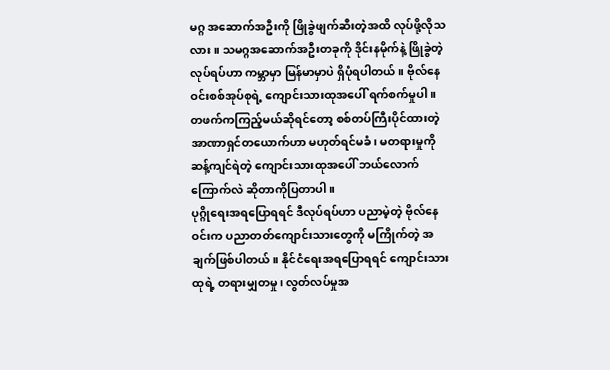မဂ္ဂ အဆောက်အဦးကို ဖြိုခွဲဖျက်ဆီးတဲ့အထိ လုပ်ဖို့လိုသလား။ သမဂ္ဂအဆောက်အဦးတခုကို ဒိုင်းနမိုက်နဲ့ ဖြိုခွဲတဲ့ လုပ်ရပ်ဟာ ကမ္ဘာမှာ မြန်မာမှာပဲ ရှိပုံရပါတယ်။ ဗိုလ်နေဝင်းစစ်အုပ်စုရဲ့ ကျောင်းသားထုအပေါ် ရက်စက်မှုပါ။
တဖက်ကကြည့်မယ်ဆိုရင်တော့ စစ်တပ်ကြီးပိုင်ထားတဲ့ အာဏာရှင်တယောက်ဟာ မဟုတ်ရင်မခံ၊ မတရားမှုကိုဆန့်ကျင်ရဲတဲ့ ကျောင်းသားထုအပေါ် ဘယ်လောက်ကြောက်လဲ ဆိုတာကိုပြတာပါ။
ပုဂ္ဂိုရေးအရပြောရရင် ဒီလုပ်ရပ်ဟာ ပညာမဲ့တဲ့ ဗိုလ်နေဝင်းက ပညာတတ်ကျောင်းသားတွေကို မကြိုက်တဲ့ အချက်ဖြစ်ပါတယ်။ နိုင်ငံရေးအရပြောရရင် ကျောင်းသားထုရဲ့ တရားမျှတမှု၊ လွတ်လပ်မှုအ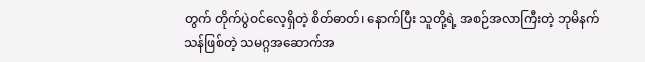တွက် တိုက်ပွဲဝင်လေ့ရှိတဲ့ စိတ်ဓာတ်၊ နောက်ပြီး သူတို့ရဲ့ အစဉ်အလာကြီးတဲ့ ဘုမိနက်သန်ဖြစ်တဲ့ သမဂ္ဂအဆောက်အ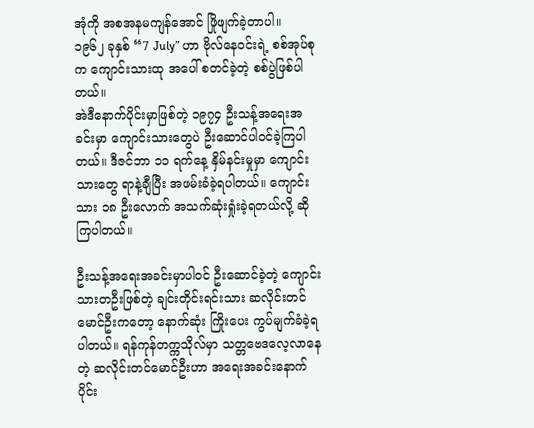အုံကို အစအနမကျန်အောင် ဖြိုဖျက်ခဲ့တာပါ။
၁၉၆၂ ခုနှစ် “7 July” ဟာ ဗိုလ်နေဝင်းရဲ့ စစ်အုပ်စုက ကျောင်းသားထု အပေါ် စတင်ခဲ့တဲ့ စစ်ပွဲဖြစ်ပါတယ်။
အဲဒီနောက်ပိုင်းမှာဖြစ်တဲ့ ၁၉၇၄ ဦးသန့်အရေးအခင်းမှာ ကျောင်းသားတွေပဲ ဦးဆောင်ပါဝင်ခဲ့ကြပါတယ်။ ဒီဇင်ဘာ ၁၁ ရက်နေ့ နှိမ်နင်းမှုမှာ ကျောင်းသားတွေ ရာနဲ့ချီပြီး အဖမ်းခံခဲ့ရပါတယ်။ ကျောင်းသား ၁၈ ဦးလောက် အသက်ဆုံးရှုံးခဲ့ရတယ်လို့ ဆိုကြပါတယ်။

ဦးသန့်အရေးအခင်းမှာပါဝင် ဦးဆောင်ခဲ့တဲ့ ကျောင်းသားတဦးဖြစ်တဲ့ ချင်းတိုင်းရင်းသား ဆလိုင်းတင်မောင်ဦးကတော့ နောက်ဆုံး ကြိုးပေး ကွပ်မျက်ခံခဲ့ရပါတယ်။ ရန်ကုန်တက္ကသိုလ်မှာ သတ္တဗေဒလေ့လာနေတဲ့ ဆလိုင်းတင်မောင်ဦးဟာ အရေးအခင်းနောက်ပိုင်း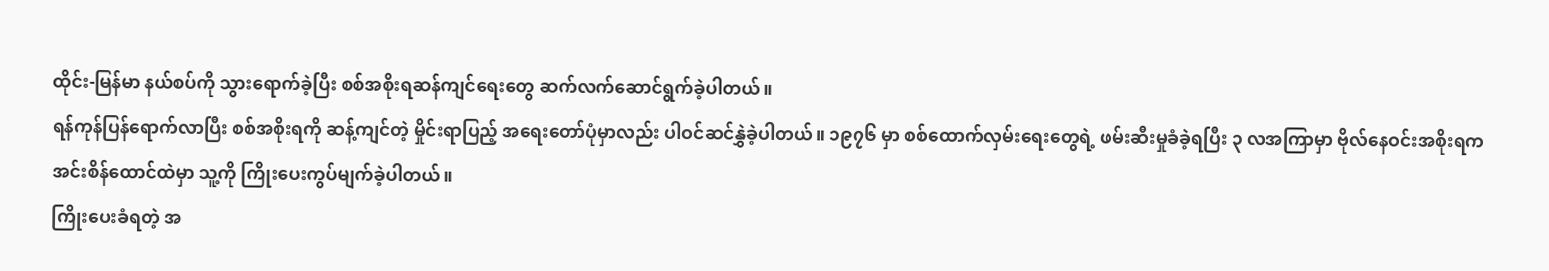ထိုင်း-မြန်မာ နယ်စပ်ကို သွားရောက်ခဲ့ပြီး စစ်အစိုးရဆန်ကျင်ရေးတွေ ဆက်လက်ဆောင်ရွက်ခဲ့ပါတယ်။
ရန်ကုန်ပြန်ရောက်လာပြီး စစ်အစိုးရကို ဆန့်ကျင်တဲ့ မှိုင်းရာပြည့် အရေးတော်ပုံမှာလည်း ပါဝင်ဆင်နွှဲခဲ့ပါတယ်။ ၁၉၇၆ မှာ စစ်ထောက်လှမ်းရေးတွေရဲ့ ဖမ်းဆီးမှုခံခဲ့ရပြီး ၃ လအကြာမှာ ဗိုလ်နေဝင်းအစိုးရက အင်းစိန်ထောင်ထဲမှာ သူ့ကို ကြိုးပေးကွပ်မျက်ခဲ့ပါတယ်။
ကြိုးပေးခံရတဲ့ အ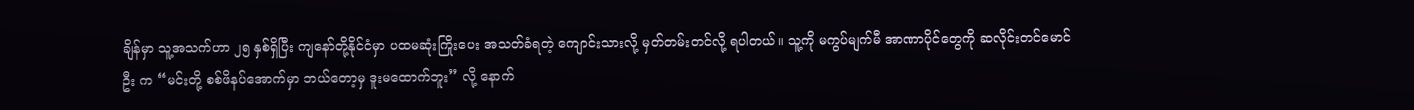ချိန်မှာ သူ့အသက်ဟာ ၂၅ နှစ်ရှိပြီး ကျနော်တို့နိုင်ငံမှာ ပထမဆုံးကြိုးပေး အသတ်ခံရတဲ့ ကျောင်းသားလို့ မှတ်တမ်းတင်လို့ ရပါတယ်။ သူ့ကို မကွပ်မျက်မီ အာဏာပိုင်တွေကို ဆလိုင်းတင်မောင်ဦး က “မင်းတို့ စစ်ဖိနပ်အောက်မှာ ဘယ်တော့မှ ဒူးမထောက်ဘူး” လို့ နောက်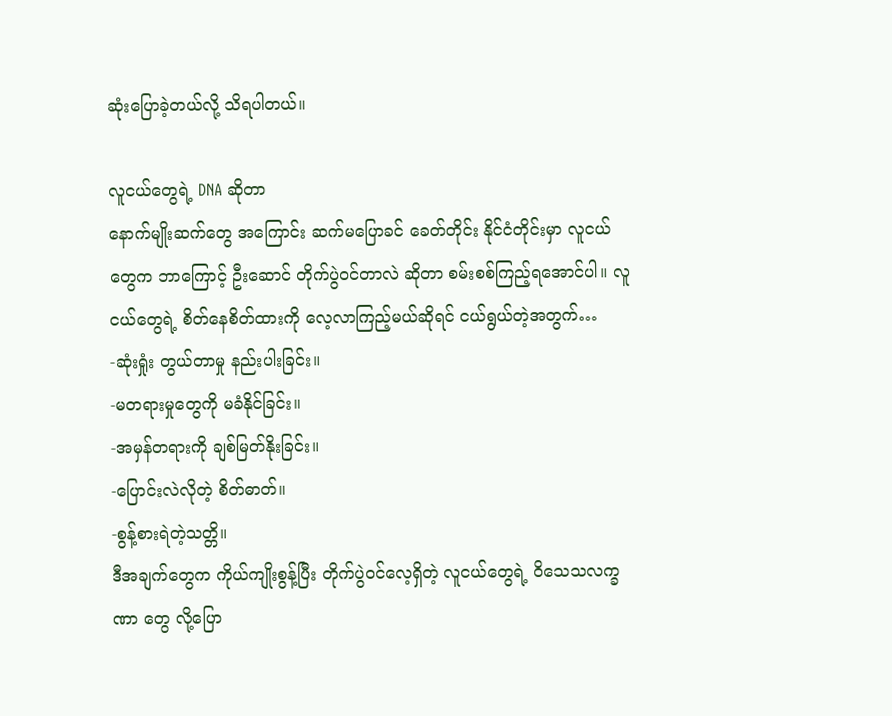ဆုံးပြောခဲ့တယ်လို့ သိရပါတယ်။

လူငယ်တွေရဲ့ DNA ဆိုတာ
နောက်မျိုးဆက်တွေ အကြောင်း ဆက်မပြောခင် ခေတ်တိုင်း နိုင်ငံတိုင်းမှာ လူငယ်တွေက ဘာကြောင့် ဦးဆောင် တိုက်ပွဲဝင်တာလဲ ဆိုတာ စမ်းစစ်ကြည့်ရအောင်ပါ။ လူငယ်တွေရဲ့ စိတ်နေစိတ်ထားကို လေ့လာကြည့်မယ်ဆိုရင် ငယ်ရွယ်တဲ့အတွက်…
-ဆုံးရှုံး တွယ်တာမှု နည်းပါးခြင်း။
-မတရားမှုတွေကို မခံနိုင်ခြင်း။
-အမှန်တရားကို ချစ်မြတ်နိုးခြင်း။
-ပြောင်းလဲလိုတဲ့ စိတ်ဓာတ်။
-စွန့်စားရဲတဲ့သတ္တိ။
ဒီအချက်တွေက ကိုယ်ကျိုးစွန့်ပြီး တိုက်ပွဲဝင်လေ့ရှိတဲ့ လူငယ်တွေရဲ့ ဝိသေသလက္ခဏာ တွေ လို့ပြော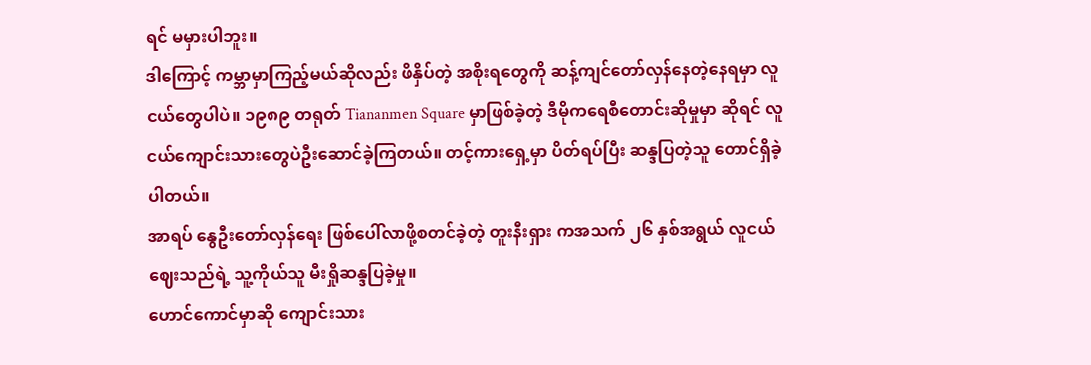ရင် မမှားပါဘူး။
ဒါကြောင့် ကမ္ဘာမှာကြည့်မယ်ဆိုလည်း ဖိနှိပ်တဲ့ အစိုးရတွေကို ဆန့်ကျင်တော်လှန်နေတဲ့နေရမှာ လူငယ်တွေပါပဲ။ ၁၉၈၉ တရုတ် Tiananmen Square မှာဖြစ်ခဲ့တဲ့ ဒီမိုကရေစီတောင်းဆိုမှုမှာ ဆိုရင် လူငယ်ကျောင်းသားတွေပဲဦးဆောင်ခဲ့ကြတယ်။ တင့်ကားရှေ့မှာ ပိတ်ရပ်ပြီး ဆန္ဒပြတဲ့သူ တောင်ရှိခဲ့ပါတယ်။
အာရပ် နွေဦးတော်လှန်ရေး ဖြစ်ပေါ်လာဖို့စတင်ခဲ့တဲ့ တူးနီးရှား ကအသက် ၂၆ နှစ်အရွယ် လူငယ်ဈေးသည်ရဲ့ သူ့ကိုယ်သူ မီးရှိုဆန္ဒပြခဲ့မှု။
ဟောင်ကောင်မှာဆို ကျောင်းသား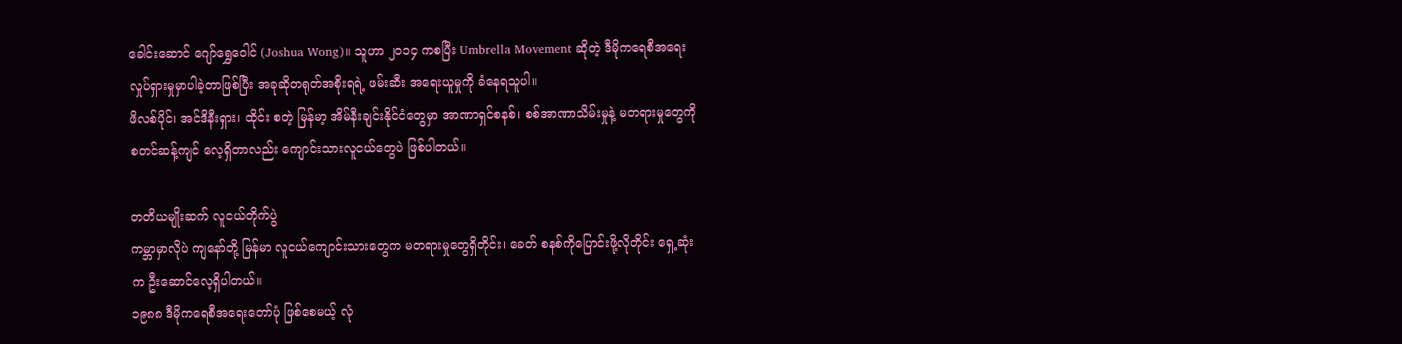ခေါင်းဆောင် ဂျော်ရွှေဝေါင် (Joshua Wong)။ သူဟာ ၂၀၁၄ ကစပြီး Umbrella Movement ဆိုတဲ့ ဒီမိုကရေစီအရေး လှုပ်ရှားမှုမှာပါခဲ့တာဖြစ်ပြီး အခုဆိုတရုတ်အစိုးရရဲ့ ဖမ်းဆီး အရေးယူမှုကို ခံနေရသူပါ။
ဖိလစ်ပိုင်၊ အင်ဒိနီးရှား၊ ထိုင်း စတဲ့ မြန်မာ့ အိမ်နီးချင်းနိုင်ငံတွေမှာ အာဏာရှင်စနစ်၊ စစ်အာဏာသိမ်းမှုနဲ့ မတရားမှုတွေကို စတင်ဆန့်ကျင် လေ့ရှိတာလည်း ကျောင်းသားလူငယ်တွေပဲ ဖြစ်ပါတယ်။

တတိယမျိုးဆက် လူငယ်တိုက်ပွဲ
ကမ္ဘာမှာလိုပဲ ကျနော်တို့ မြန်မာ လူငယ်ကျောင်းသားတွေက မတရားမှုတွေရှိတိုင်း၊ ခေတ် စနစ်ကိုပြောင်းဖို့လိုတိုင်း ရှေ့ဆုံးက ဦးဆောင်လေ့ရှိပါတယ်။
၁၉၈၈ ဒီမိုကရေစီအရေးတော်ပုံ ဖြစ်စေမယ့် လုံ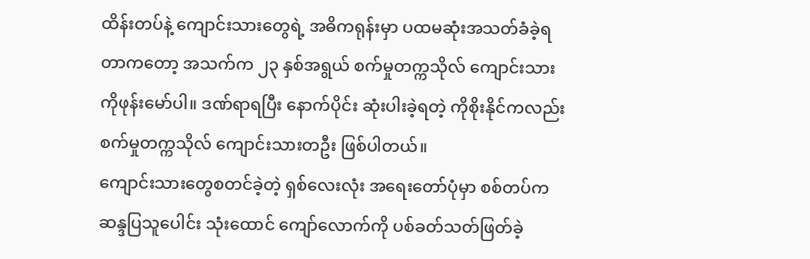ထိန်းတပ်နဲ့ ကျောင်းသားတွေရဲ့ အဓိကရုန်းမှာ ပထမဆုံးအသတ်ခံခဲ့ရတာကတော့ အသက်က ၂၃ နှစ်အရွယ် စက်မှုတက္ကသိုလ် ကျောင်းသား ကိုဖုန်းမော်ပါ။ ဒဏ်ရာရပြီး နောက်ပိုင်း ဆုံးပါးခဲ့ရတဲ့ ကိုစိုးနိုင်ကလည်း စက်မှုတက္ကသိုလ် ကျောင်းသားတဦး ဖြစ်ပါတယ်။
ကျောင်းသားတွေစတင်ခဲ့တဲ့ ရှစ်လေးလုံး အရေးတော်ပုံမှာ စစ်တပ်က ဆန္ဒပြသူပေါင်း သုံးထောင် ကျော်လောက်ကို ပစ်ခတ်သတ်ဖြတ်ခဲ့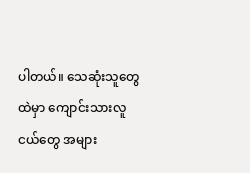ပါတယ်။ သေဆုံးသူတွေထဲမှာ ကျောင်းသားလူငယ်တွေ အများ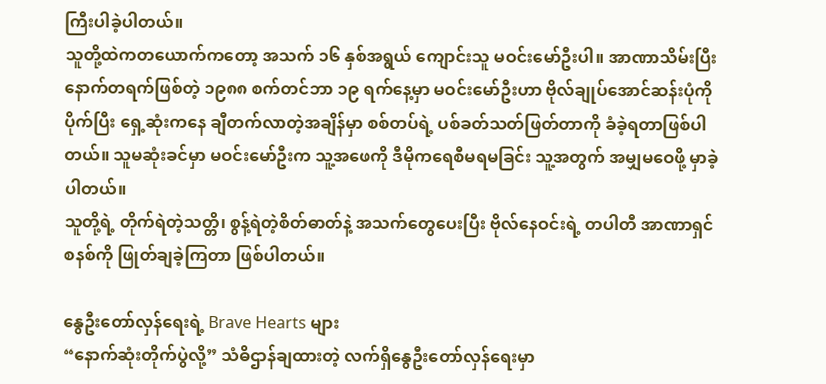ကြီးပါခဲ့ပါတယ်။
သူတို့ထဲကတယောက်ကတော့ အသက် ၁၆ နှစ်အရွယ် ကျောင်းသူ မဝင်းမော်ဦးပါ။ အာဏာသိမ်းပြီးနောက်တရက်ဖြစ်တဲ့ ၁၉၈၈ စက်တင်ဘာ ၁၉ ရက်နေ့မှာ မဝင်းမော်ဦးဟာ ဗိုလ်ချုပ်အောင်ဆန်းပုံကို ပိုက်ပြီး ရှေ့ဆုံးကနေ ချီတက်လာတဲ့အချိန်မှာ စစ်တပ်ရဲ့ ပစ်ခတ်သတ်ဖြတ်တာကို ခံခဲ့ရတာဖြစ်ပါတယ်။ သူမဆုံးခင်မှာ မဝင်းမော်ဦးက သူ့အဖေကို ဒီမိုကရေစီမရမခြင်း သူ့အတွက် အမျှမဝေဖို့ မှာခဲ့ပါတယ်။
သူတို့ရဲ့ တိုက်ရဲတဲ့သတ္တိ၊ စွန့်ရဲတဲ့စိတ်ဓာတ်နဲ့ အသက်တွေပေးပြီး ဗိုလ်နေဝင်းရဲ့ တပါတီ အာဏာရှင်စနစ်ကို ဖြုတ်ချခဲ့ကြတာ ဖြစ်ပါတယ်။

နွေဦးတော်လှန်ရေးရဲ့ Brave Hearts များ
“နောက်ဆုံးတိုက်ပွဲလို့” သံဓိဌာန်ချထားတဲ့ လက်ရှိနွေဦးတော်လှန်ရေးမှာ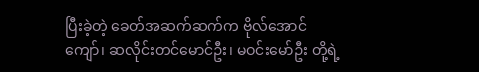ပြီးခဲ့တဲ့ ခေတ်အဆက်ဆက်က ဗိုလ်အောင်ကျော်၊ ဆလိုင်းတင်မောင်ဦး၊ မဝင်းမော်ဦး တို့ရဲ့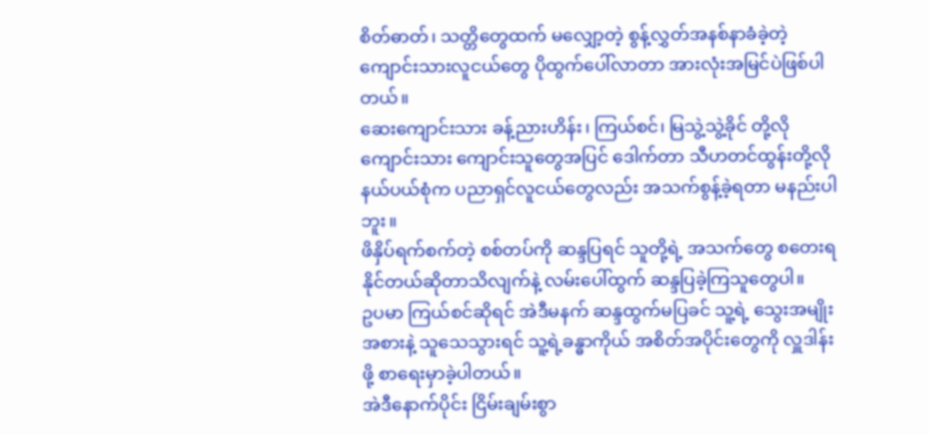စိတ်ဓာတ်၊ သတ္တိတွေထက် မလျှော့တဲ့ စွန့်လွှတ်အနစ်နာခံခဲ့တဲ့ ကျောင်းသားလူငယ်တွေ ပိုထွက်ပေါ်လာတာ အားလုံးအမြင်ပဲဖြစ်ပါတယ်။
ဆေးကျောင်းသား ခန့်ညားဟိန်း၊ ကြယ်စင်၊ မြသွဲ့သွဲ့ခိုင် တို့လို ကျောင်းသား ကျောင်းသူတွေအပြင် ဒေါက်တာ သီဟတင်ထွန်းတို့လို နယ်ပယ်စုံက ပညာရှင်လူငယ်တွေလည်း အသက်စွန့်ခဲ့ရတာ မနည်းပါဘူး။
ဖိနှိပ်ရက်စက်တဲ့ စစ်တပ်ကို ဆန္ဒပြရင် သူတို့ရဲ့ အသက်တွေ စတေးရနိုင်တယ်ဆိုတာသိလျက်နဲ့ လမ်းပေါ်ထွက် ဆန္ဒပြခဲ့ကြသူတွေပါ။
ဥပမာ ကြယ်စင်ဆိုရင် အဲဒီမနက် ဆန္ဒထွက်မပြခင် သူ့ရဲ့ သွေးအမျိုးအစားနဲ့ သူသေသွားရင် သူ့ရဲ့ခန္ဓာကိုယ် အစိတ်အပိုင်းတွေကို လှူဒါန်းဖို့ စာရေးမှာခဲ့ပါတယ်။
အဲဒီနောက်ပိုင်း ငြိမ်းချမ်းစွာ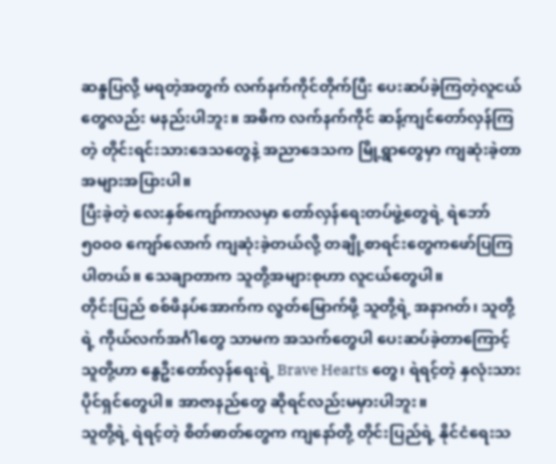ဆန္ဒပြလို့ မရတဲ့အတွက် လက်နက်ကိုင်တိုက်ပြီး ပေးဆပ်ခဲ့ကြတဲ့လူငယ်တွေလည်း မနည်းပါဘူး။ အဓိက လက်နက်ကိုင် ဆန့်ကျင်တော်လှန်ကြတဲ့ တိုင်းရင်းသားဒေသတွေနဲ့ အညာဒေသက မြို့ရွာတွေမှာ ကျဆုံးခဲ့တာ အများအပြားပါ။
ပြီးခဲ့တဲ့ လေးနှစ်ကျော်ကာလမှာ တော်လှန်ရေးတပ်ဖွဲ့တွေရဲ့ ရဲဘော် ၅၀၀၀ ကျော်လောက် ကျဆုံးခဲ့တယ်လို့ တချို့စာရင်းတွေကဖော်ပြကြပါတယ်။ သေချာတာက သူတို့အများစုဟာ လူငယ်တွေပါ။
တိုင်းပြည် စစ်ဖိနပ်အောက်က လွတ်မြောက်ဖို့ သူတို့ရဲ့ အနာဂတ်၊ သူတို့ရဲ့ ကိုယ်လက်အင်္ဂါတွေ သာမက အသက်တွေပါ ပေးဆပ်ခဲ့တာကြောင့် သူတို့ဟာ နွေဦးတော်လှန်ရေးရဲ့ Brave Hearts တွေ၊ ရဲရင့်တဲ့ နှလုံးသားပိုင်ရှင်တွေပါ။ အာဇာနည်တွေ ဆိုရင်လည်းမမှားပါဘူး။
သူတို့ရဲ့ ရဲရင့်တဲ့ စိတ်ဓာတ်တွေက ကျနော်တို့ တိုင်းပြည်ရဲ့ နိုင်ငံရေးသ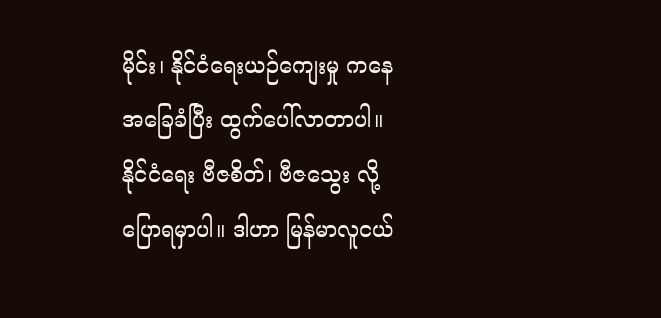မိုင်း၊ နိုင်ငံရေးယဉ်ကျေးမှု ကနေ အခြေခံပြီး ထွက်ပေါ်လာတာပါ။ နိုင်ငံရေး ဗီဇစိတ်၊ ဗီဇသွေး လို့ပြောရမှာပါ။ ဒါဟာ မြန်မာလူငယ်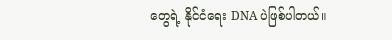တွေရဲ့ နိုင်ငံရေး DNA ပဲဖြစ်ပါတယ်။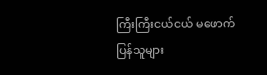ကြီးကြီးငယ်ငယ် မဖောက်ပြန်သူများ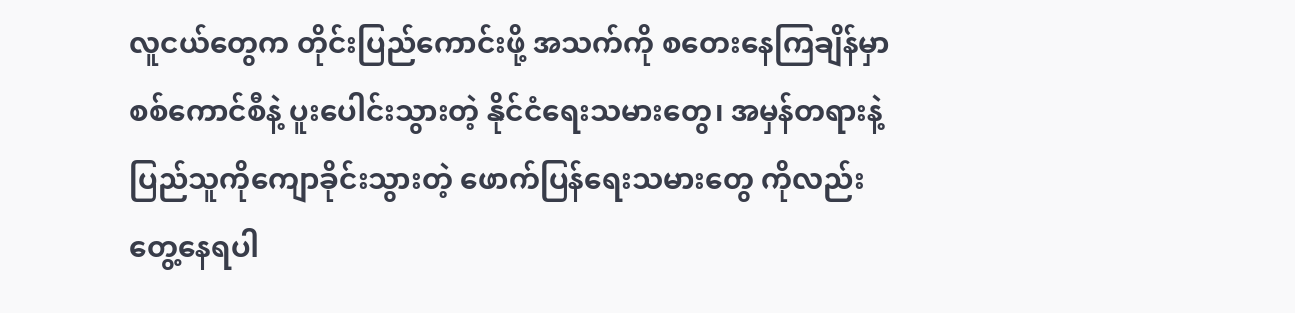လူငယ်တွေက တိုင်းပြည်ကောင်းဖို့ အသက်ကို စတေးနေကြချိန်မှာ စစ်ကောင်စီနဲ့ ပူးပေါင်းသွားတဲ့ နိုင်ငံရေးသမားတွေ၊ အမှန်တရားနဲ့ ပြည်သူကိုကျောခိုင်းသွားတဲ့ ဖောက်ပြန်ရေးသမားတွေ ကိုလည်းတွေ့နေရပါ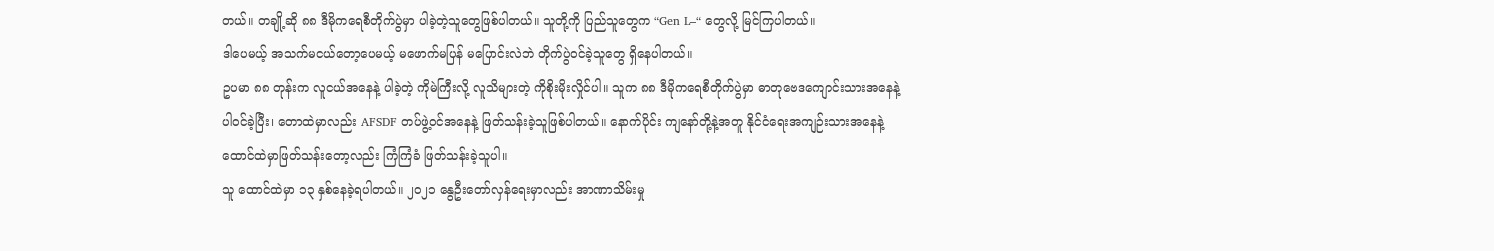တယ်။ တချို့ဆို ၈၈ ဒီမိုကရေစီတိုက်ပွဲမှာ ပါခဲ့တဲ့သူတွေဖြစ်ပါတယ်။ သူတို့ကို ပြည်သူတွေက “Gen L–“ တွေလို့ မြင်ကြပါတယ်။
ဒါပေမယ့် အသက်မငယ်တော့ပေမယ့် မဖောက်မပြန် မပြောင်းလဲဘဲ တိုက်ပွဲဝင်ခဲ့သူတွေ ရှိနေပါတယ်။
ဥပမာ ၈၈ တုန်းက လူငယ်အနေနဲ့ ပါခဲ့တဲ့ ကိုမဲကြီးလို့ လူသိများတဲ့ ကိုစိုးမိုးလှိုင်ပါ။ သူက ၈၈ ဒီမိုကရေစီတိုက်ပွဲမှာ ဓာတုဗေဒကျောင်းသားအနေနဲ့ ပါဝင်ခဲ့ပြီး၊ တောထဲမှာလည်း AFSDF တပ်ဖွဲ့ဝင်အနေနဲ့ ဖြတ်သန်းခဲ့သူဖြစ်ပါတယ်။ နောက်ပိုင်း ကျနော်တို့နဲ့အတူ နိုင်ငံရေးအကျဉ်းသားအနေနဲ့ ထောင်ထဲမှာဖြတ်သန်းတော့လည်း ကြံကြံခံ ဖြတ်သန်းခဲ့သူပါ။
သူ ထောင်ထဲမှာ ၁၃ နှစ်နေခဲ့ရပါတယ်။ ၂၀၂၁ နွေဦးတော်လှန်ရေးမှာလည်း အာဏာသိမ်းမှု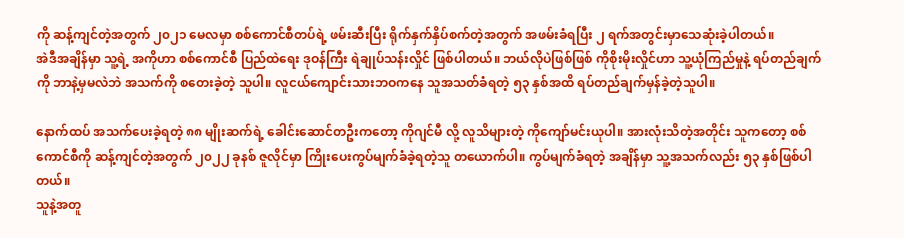ကို ဆန့်ကျင်တဲ့အတွက် ၂၀၂၁ မေလမှာ စစ်ကောင်စီတပ်ရဲ့ ဖမ်းဆီးပြီး ရိုက်နှက်နှိပ်စက်တဲ့အတွက် အဖမ်းခံရပြီး ၂ ရက်အတွင်းမှာသေဆုံးခဲ့ပါတယ်။
အဲဒီအချိန်မှာ သူ့ရဲ့ အကိုဟာ စစ်ကောင်စီ ပြည်ထဲရေး ဒုဝန်ကြီး ရဲချုပ်သန်းလှိုင် ဖြစ်ပါတယ်။ ဘယ်လိုပဲဖြစ်ဖြစ် ကိုစိုးမိုးလှိုင်ဟာ သူ့ယုံကြည်မှုနဲ့ ရပ်တည်ချက်ကို ဘာနဲ့မှမလဲဘဲ အသက်ကို စတေးခဲ့တဲ့ သူပါ။ လူငယ်ကျောင်းသားဘဝကနေ သူအသတ်ခံရတဲ့ ၅၃ နှစ်အထိ ရပ်တည်ချက်မှန်ခဲ့တဲ့သူပါ။

နောက်ထပ် အသက်ပေးခဲ့ရတဲ့ ၈၈ မျိုးဆက်ရဲ့ ခေါင်းဆောင်တဦးကတော့ ကိုဂျင်မီ လို့ လူသိများတဲ့ ကိုကျော်မင်းယုပါ။ အားလုံးသိတဲ့အတိုင်း သူကတော့ စစ်ကောင်စီကို ဆန့်ကျင်တဲ့အတွက် ၂၀၂၂ ခုနစ် ဇူလိုင်မှာ ကြိုးပေးကွပ်မျက်ခံခဲ့ရတဲ့သူ တယောက်ပါ။ ကွပ်မျက်ခံရတဲ့ အချိန်မှာ သူ့အသက်လည်း ၅၃ နှစ်ဖြစ်ပါတယ်။
သူနဲ့အတူ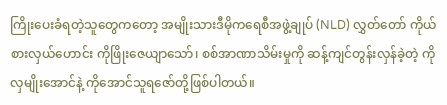ကြိုးပေးခံရတဲ့သူတွေကတော့ အမျိုးသားဒီမိုကရေစီအဖွဲ့ချုပ် (NLD) လွှတ်တော် ကိုယ်စားလှယ်ဟောင်း ကိုဖြိုးဇေယျာသော်၊ စစ်အာဏာသိမ်းမှုကို ဆန့်ကျင်တွန်းလှန်ခဲ့တဲ့ ကိုလှမျိုးအောင်နဲ့ ကိုအောင်သူရဇော်တို့ဖြစ်ပါတယ်။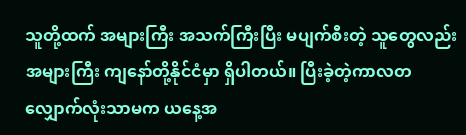သူတို့ထက် အများကြီး အသက်ကြီးပြီး မပျက်စီးတဲ့ သူတွေလည်း အများကြီး ကျနော်တို့နိုင်ငံမှာ ရှိပါတယ်။ ပြီးခဲ့တဲ့ကာလတလျှောက်လုံးသာမက ယနေ့အ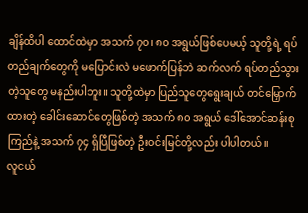ချိန်ထိပါ ထောင်ထဲမှာ အသက် ၇၀၊ ၈၀ အရွယ်ဖြစ်ပေမယ့် သူတို့ရဲ့ ရပ်တည်ချက်တွေကို မပြောင်းလဲ မဖောက်ပြန်ဘဲ ဆက်လက် ရပ်တည်သွားတဲ့သူတွေ မနည်းပါဘူး။ သူတို့ထဲမှာ ပြည်သူတွေရွေးချယ် တင်မြှောက်ထားတဲ့ ခေါင်းဆောင်တွေဖြစ်တဲ့ အသက် ၈၀ အရွယ် ဒေါ်အောင်ဆန်းစုကြည်နဲ့ အသက် ၇၄ ရှိပြီဖြစ်တဲ့ ဦးဝင်းမြင်တို့လည်း ပါပါတယ်။
လူငယ်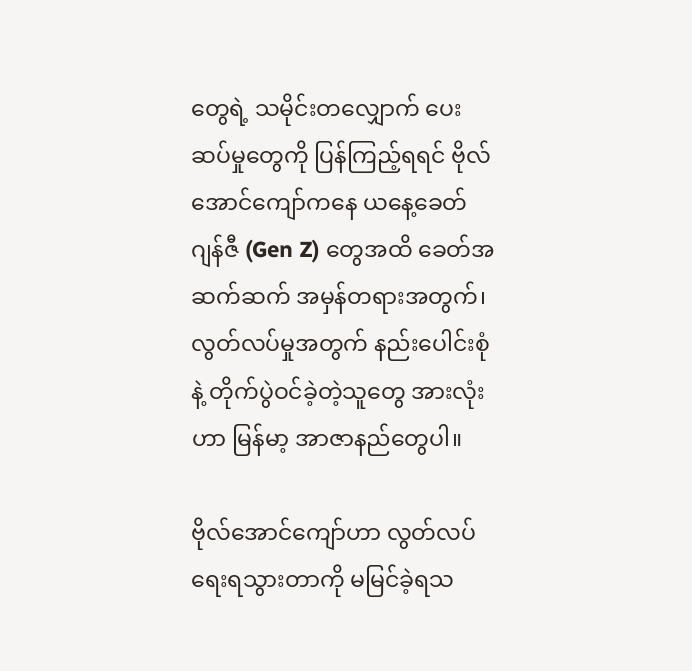တွေရဲ့ သမိုင်းတလျှောက် ပေးဆပ်မှုတွေကို ပြန်ကြည့်ရရင် ဗိုလ်အောင်ကျော်ကနေ ယနေ့ခေတ် ဂျန်ဇီ (Gen Z) တွေအထိ ခေတ်အဆက်ဆက် အမှန်တရားအတွက်၊ လွတ်လပ်မှုအတွက် နည်းပေါင်းစုံနဲ့ တိုက်ပွဲဝင်ခဲ့တဲ့သူတွေ အားလုံးဟာ မြန်မာ့ အာဇာနည်တွေပါ။

ဗိုလ်အောင်ကျော်ဟာ လွတ်လပ်ရေးရသွားတာကို မမြင်ခဲ့ရသ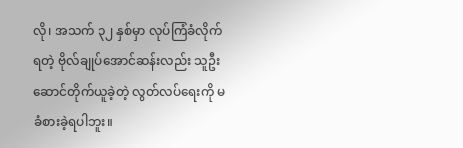လို၊ အသက် ၃၂ နှစ်မှာ လုပ်ကြံခံလိုက်ရတဲ့ ဗိုလ်ချုပ်အောင်ဆန်းလည်း သူဦးဆောင်တိုက်ယူခဲ့တဲ့ လွတ်လပ်ရေးကို မခံစားခဲ့ရပါဘူး။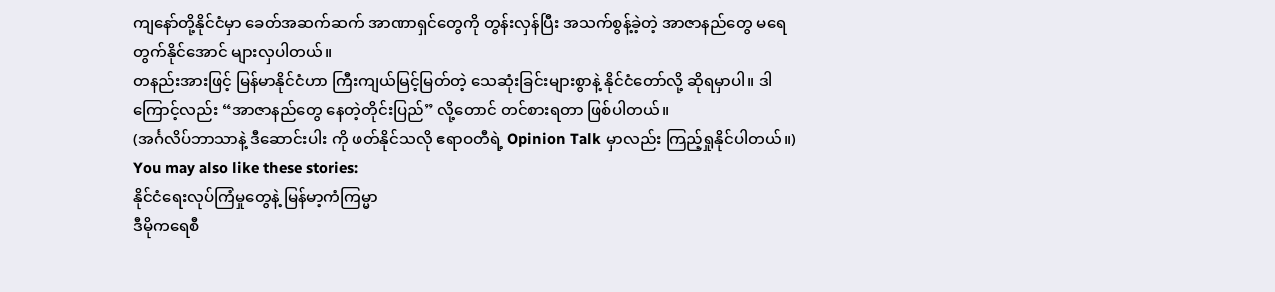ကျနော်တို့နိုင်ငံမှာ ခေတ်အဆက်ဆက် အာဏာရှင်တွေကို တွန်းလှန်ပြီး အသက်စွန့်ခဲ့တဲ့ အာဇာနည်တွေ မရေတွက်နိုင်အောင် များလှပါတယ်။
တနည်းအားဖြင့် မြန်မာနိုင်ငံဟာ ကြီးကျယ်မြင့်မြတ်တဲ့ သေဆုံးခြင်းများစွာနဲ့ နိုင်ငံတော်လို့ ဆိုရမှာပါ။ ဒါကြောင့်လည်း “အာဇာနည်တွေ နေတဲ့တိုင်းပြည်” လို့တောင် တင်စားရတာ ဖြစ်ပါတယ်။
(အင်္ဂလိပ်ဘာသာနဲ့ ဒီဆောင်းပါး ကို ဖတ်နိုင်သလို ဧရာဝတီရဲ့ Opinion Talk မှာလည်း ကြည့်ရှုနိုင်ပါတယ်။)
You may also like these stories:
နိုင်ငံရေးလုပ်ကြံမှုတွေနဲ့ မြန်မာ့ကံကြမ္မာ
ဒီမိုကရေစီ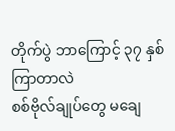တိုက်ပွဲ ဘာကြောင့် ၃၇ နှစ် ကြာတာလဲ
စစ်ဗိုလ်ချုပ်တွေ မချေ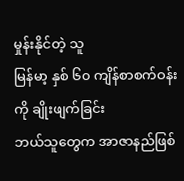မှုန်းနိုင်တဲ့ သူ
မြန်မာ့ နှစ် ၆၀ ကျိန်စာစက်ဝန်းကို ချိုးဖျက်ခြင်း
ဘယ်သူတွေက အာဇာနည်ဖြစ်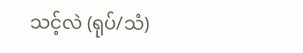သင့်လဲ (ရုပ်/သံ)